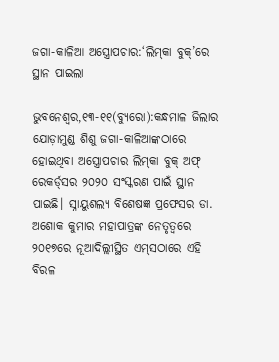ଜଗା-କାଳିଆ ଅସ୍ତ୍ରୋପଚାର:‘ଲିମ୍‌କା ବୁକ୍‌’ରେ ସ୍ଥାନ ପାଇଲା

ଭୁବନେଶ୍ୱର,୧୩-୧୧(ବ୍ୟୁରୋ):କନ୍ଧମାଳ ଜିଲାର ଯୋଡ଼ାମୁଣ୍ଡ ଶିଶୁ ଜଗା-କାଳିଆଙ୍କଠାରେ ହୋଇଥିବା ଅସ୍ତ୍ରୋପଚାର ଲିମ୍‌କା ବୁକ୍‌ ଅଫ୍‌ ରେକର୍ଡ୍‌ସର ୨୦୨୦ ସଂସ୍କରଣ ପାଇଁ ସ୍ଥାନ ପାଇଛି। ସ୍ନାୟୁଶଲ୍ୟ ବିଶେଷଜ୍ଞ ପ୍ରଫେସର ଡା. ଅଶୋକ କୁମାର ମହାପାତ୍ରଙ୍କ ନେତୃତ୍ୱରେ ୨୦୧୭ରେ ନୂଆଦିଲ୍ଲୀସ୍ଥିତ ଏମ୍‌ସଠାରେ ଏହି ବିରଳ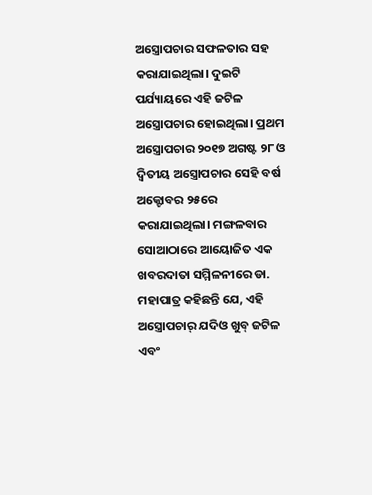ଅସ୍ତ୍ରୋପଚାର ସଫଳତାର ସହ କରାଯାଇଥିଲା। ଦୁଇଟି ପର୍ଯ୍ୟାୟରେ ଏହି ଜଟିଳ ଅସ୍ତ୍ରୋପଚାର ହୋଇଥିଲା। ପ୍ରଥମ ଅସ୍ତ୍ରୋପଚାର ୨୦୧୭ ଅଗଷ୍ଟ ୨୮ ଓ ଦ୍ୱିତୀୟ ଅସ୍ତ୍ରୋପଚାର ସେହି ବର୍ଷ ଅକ୍ଟୋବର ୨୫ରେ କରାଯାଇଥିଲା। ମଙ୍ଗଳବାର ସୋଆଠାରେ ଆୟୋଜିତ ଏକ ଖବରଦାତା ସମ୍ମିଳନୀରେ ଡା. ମହାପାତ୍ର କହିଛନ୍ତି ଯେ, ଏହି ଅସ୍ତ୍ରୋପଚାର୍‌ ଯଦିଓ ଖୁବ୍‌ ଜଟିଳ ଏବଂ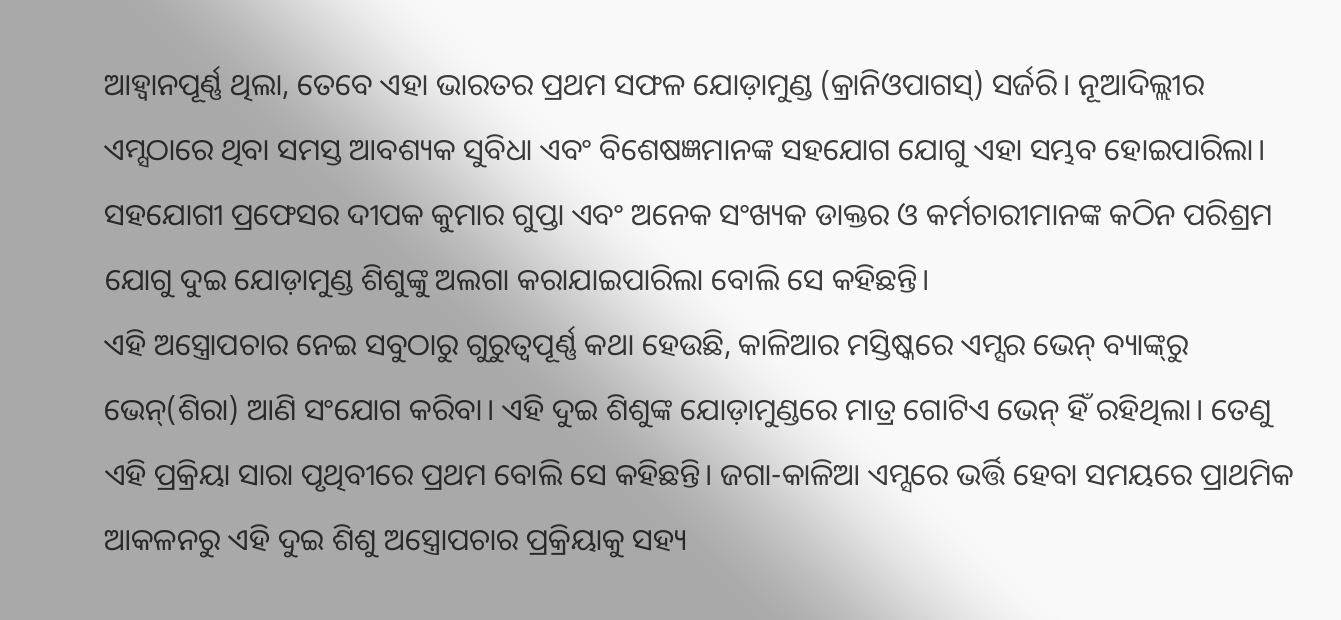ଆହ୍ବାନପୂର୍ଣ୍ଣ ଥିଲା, ତେବେ ଏହା ଭାରତର ପ୍ରଥମ ସଫଳ ଯୋଡ଼ାମୁଣ୍ଡ (କ୍ରାନିଓପାଗସ୍‌) ସର୍ଜରି। ନୂଆଦିଲ୍ଲୀର ଏମ୍ସଠାରେ ଥିବା ସମସ୍ତ ଆବଶ୍ୟକ ସୁବିଧା ଏବଂ ବିଶେଷଜ୍ଞମାନଙ୍କ ସହଯୋଗ ଯୋଗୁ ଏହା ସମ୍ଭବ ହୋଇପାରିଲା। ସହଯୋଗୀ ପ୍ରଫେସର ଦୀପକ କୁମାର ଗୁପ୍ତା ଏବଂ ଅନେକ ସଂଖ୍ୟକ ଡାକ୍ତର ଓ କର୍ମଚାରୀମାନଙ୍କ କଠିନ ପରିଶ୍ରମ ଯୋଗୁ ଦୁଇ ଯୋଡ଼ାମୁଣ୍ଡ ଶିଶୁଙ୍କୁ ଅଲଗା କରାଯାଇପାରିଲା ବୋଲି ସେ କହିଛନ୍ତି।
ଏହି ଅସ୍ତ୍ରୋପଚାର ନେଇ ସବୁଠାରୁ ଗୁରୁତ୍ୱପୂର୍ଣ୍ଣ କଥା ହେଉଛି, କାଳିଆର ମସ୍ତିଷ୍କରେ ଏମ୍ସର ଭେନ୍‌ ବ୍ୟାଙ୍କ୍‌ରୁ ଭେନ୍‌(ଶିରା) ଆଣି ସଂଯୋଗ କରିବା। ଏହି ଦୁଇ ଶିଶୁଙ୍କ ଯୋଡ଼ାମୁଣ୍ଡରେ ମାତ୍ର ଗୋଟିଏ ଭେନ୍‌ ହିଁ ରହିଥିଲା। ତେଣୁ ଏହି ପ୍ରକ୍ରିୟା ସାରା ପୃଥିବୀରେ ପ୍ରଥମ ବୋଲି ସେ କହିଛନ୍ତି। ଜଗା-କାଳିଆ ଏମ୍ସରେ ଭର୍ତ୍ତି ହେବା ସମୟରେ ପ୍ରାଥମିକ ଆକଳନରୁ ଏହି ଦୁଇ ଶିଶୁ ଅସ୍ତ୍ରୋପଚାର ପ୍ରକ୍ରିୟାକୁ ସହ୍ୟ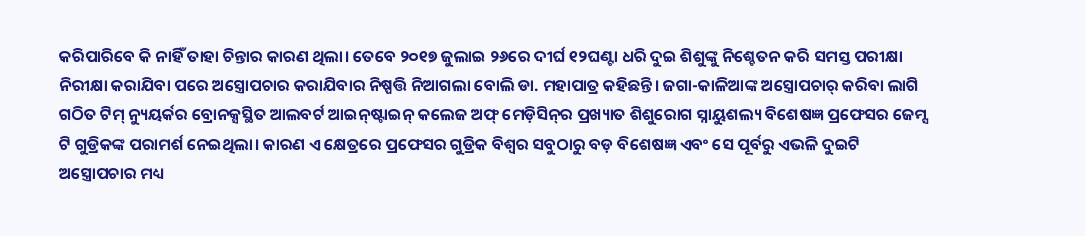କରିପାରିବେ କି ନାହିଁ ତାହା ଚିନ୍ତାର କାରଣ ଥିଲା। ତେବେ ୨୦୧୭ ଜୁଲାଇ ୨୬ରେ ଦୀର୍ଘ ୧୨ଘଣ୍ଟା ଧରି ଦୁଇ ଶିଶୁଙ୍କୁ ନିଶ୍ଚେତନ କରି ସମସ୍ତ ପରୀକ୍ଷା ନିରୀକ୍ଷା କରାଯିବା ପରେ ଅସ୍ତ୍ରୋପଚାର କରାଯିବାର ନିଷ୍ପତ୍ତି ନିଆଗଲା ବୋଲି ଡା. ମହାପାତ୍ର କହିଛନ୍ତି। ଜଗା-କାଳିଆଙ୍କ ଅସ୍ତ୍ରୋପଚାର୍‌ କରିବା ଲାଗି ଗଠିତ ଟିମ୍‌ ନ୍ୟୁୟର୍କର ବ୍ରୋନକ୍ସସ୍ଥିତ ଆଲବର୍ଟ ଆଇନ୍‌ଷ୍ଟାଇନ୍‌ କଲେଜ ଅଫ୍‌ ମେଡ଼ିସିନ୍‌ର ପ୍ରଖ୍ୟାତ ଶିଶୁରୋଗ ସ୍ନାୟୁଶଲ୍ୟ ବିଶେଷଜ୍ଞ ପ୍ରଫେସର ଜେମ୍ସ ଟି ଗୁଡ୍ରିକଙ୍କ ପରାମର୍ଶ ନେଇଥିଲା। କାରଣ ଏ କ୍ଷେତ୍ରରେ ପ୍ରଫେସର ଗୁଡ୍ରିକ ବିଶ୍ୱର ସବୁଠାରୁ ବଡ଼ ବିଶେଷଜ୍ଞ ଏବଂ ସେ ପୂର୍ବରୁ ଏଭଳି ଦୁଇଟି ଅସ୍ତ୍ରୋପଚାର ମଧ୍ୟ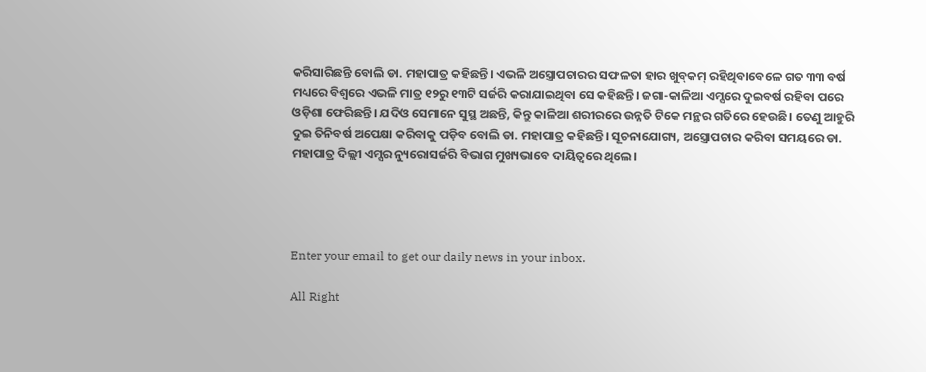କରିସାରିଛନ୍ତି ବୋଲି ଡା. ମହାପାତ୍ର କହିଛନ୍ତି। ଏଭଳି ଅସ୍ତ୍ରୋପଚାରର ସଫଳତା ହାର ଖୁବ୍‌କମ୍‌ ରହିଥିବାବେଳେ ଗତ ୩୩ ବର୍ଷ ମଧ୍ୟରେ ବିଶ୍ୱରେ ଏଭଳି ମାତ୍ର ୧୨ରୁ ୧୩ଟି ସର୍ଜରି କରାଯାଇଥିବା ସେ କହିଛନ୍ତି। ଜଗା-କାଳିଆ ଏମ୍ସରେ ଦୁଇବର୍ଷ ରହିବା ପରେ ଓଡ଼ିଶା ଫେରିଛନ୍ତି। ଯଦିଓ ସେମାନେ ସୁସ୍ଥ ଅଛନ୍ତି, କିନ୍ତୁ କାଳିଆ ଶରୀରରେ ଉନ୍ନତି ଟିକେ ମନ୍ଥର ଗତିରେ ହେଉଛି। ତେଣୁ ଆହୁରି ଦୁଇ ତିନିବର୍ଷ ଅପେକ୍ଷା କରିବାକୁ ପଡ଼ିବ ବୋଲି ଡା. ମହାପାତ୍ର କହିଛନ୍ତି। ସୂଚନାଯୋଗ୍ୟ, ଅସ୍ତ୍ରୋପଚାର କରିବା ସମୟରେ ଡା. ମହାପାତ୍ର ଦିଲ୍ଲୀ ଏମ୍ସର ନ୍ୟୁରୋସର୍ଜରି ବିଭାଗ ମୁଖ୍ୟଭାବେ ଦାୟିତ୍ୱରେ ଥିଲେ।




Enter your email to get our daily news in your inbox.

All Right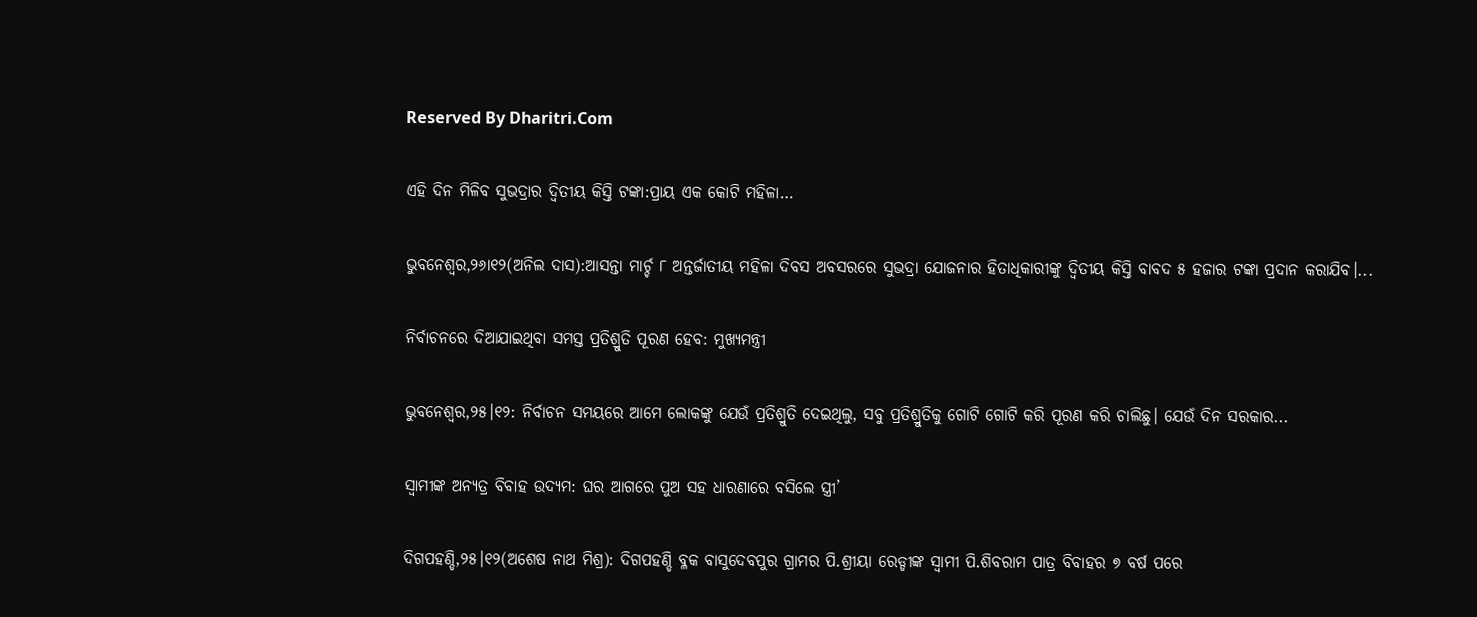Reserved By Dharitri.Com

ଏହି ଦିନ ମିଳିବ ସୁଭଦ୍ରାର ଦ୍ୱିତୀୟ କିସ୍ତି ଟଙ୍କା:ପ୍ରାୟ ଏକ କୋଟି ମହିଳା…

ଭୁବନେଶ୍ୱର,୨୬ା୧୨(ଅନିଲ ଦାସ):ଆସନ୍ତା ମାର୍ଚ୍ଚ ୮ ଅନ୍ତର୍ଜାତୀୟ ମହିଳା ଦିବସ ଅବସରରେ ସୁଭଦ୍ରା ଯୋଜନାର ହିତାଧିକାରୀଙ୍କୁ ଦ୍ୱିତୀୟ କିସ୍ତି ବାବଦ ୫ ହଜାର ଟଙ୍କା ପ୍ରଦାନ କରାଯିବ।...

ନିର୍ବାଚନରେ ଦିଆଯାଇଥିବା ସମସ୍ତ ପ୍ରତିଶ୍ରୁତି ପୂରଣ ହେବ: ମୁଖ୍ୟମନ୍ତ୍ରୀ

ଭୁବନେଶ୍ୱର,୨୫।୧୨: ନିର୍ବାଚନ ସମୟରେ ଆମେ ଲୋକଙ୍କୁ ଯେଉଁ ପ୍ରତିଶ୍ରୁତି ଦେଇଥିଲୁ, ସବୁ ପ୍ରତିଶ୍ରୁତିକୁ ଗୋଟି ଗୋଟି କରି ପୂରଣ କରି ଚାଲିଛୁ। ଯେଉଁ ଦିନ ସରକାର...

ସ୍ବାମୀଙ୍କ ଅନ୍ୟତ୍ର ବିବାହ ଉଦ୍ୟମ: ଘର ଆଗରେ ପୁଅ ସହ ଧାରଣାରେ ବସିଲେ ସ୍ତ୍ରୀ’

ଦିଗପହଣ୍ଡି,୨୫।୧୨(ଅଶେଷ ନାଥ ମିଶ୍ର): ଦିଗପହଣ୍ଡି ବ୍ଳକ ବାସୁଦେବପୁର ଗ୍ରାମର ପି.ଶ୍ରୀୟା ରେଡ୍ଡୀଙ୍କ ସ୍ଵାମୀ ପି.ଶିବରାମ ପାତ୍ର ବିବାହର ୭ ବର୍ଷ ପରେ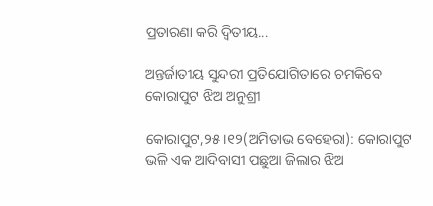ପ୍ରତାରଣା କରି ଦ୍ୱିତୀୟ...

ଅନ୍ତର୍ଜାତୀୟ ସୁନ୍ଦରୀ ପ୍ରତିଯୋଗିତାରେ ଚମକିବେ କୋରାପୁଟ ଝିଅ ଅନୁଶ୍ରୀ

କୋରାପୁଟ,୨୫।୧୨(ଅମିତାଭ ବେହେରା): କୋରାପୁଟ ଭଳି ଏକ ଆଦିବାସୀ ପଛୁଆ ଜିଲାର ଝିଅ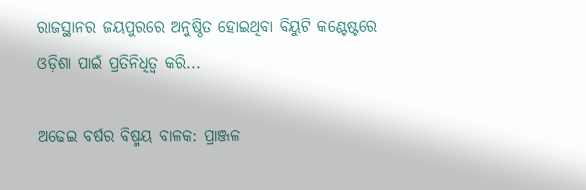ରାଜସ୍ଥାନର ଜୟପୁରରେ ଅନୁଷ୍ଠିତ ହୋଇଥିବା ବିୟୁଟି କଣ୍ଟେଷ୍ଟରେ ଓଡ଼ିଶା ପାଇଁ ପ୍ରତିନିଧିତ୍ବ କରି...

ଅଢେଇ ବର୍ଷର ବିଷ୍ମୟ ବାଳକ: ପ୍ରାଞ୍ଜଳ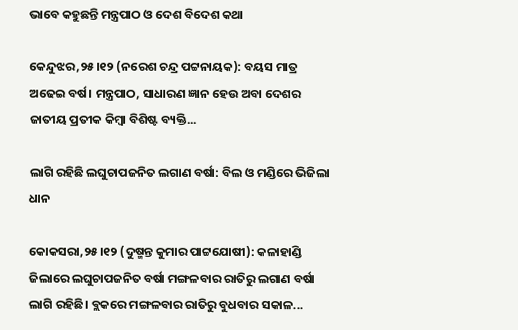ଭାବେ କହୁଛନ୍ତି ମନ୍ତ୍ରପାଠ ଓ ଦେଶ ବିଦେଶ କଥା

କେନ୍ଦୁଝର,୨୫।୧୨ (ନରେଶ ଚନ୍ଦ୍ର ପଟ୍ଟନାୟକ): ବୟସ ମାତ୍ର ଅଢେଇ ବର୍ଷ। ମନ୍ତ୍ରପାଠ, ସାଧାରଣ ଜ୍ଞାନ ହେଉ ଅବା ଦେଶର ଜାତୀୟ ପ୍ରତୀକ କିମ୍ବା ବିଶିଷ୍ଟ ବ୍ୟକ୍ତି...

ଲାଗି ରହିଛି ଲଘୁଚାପଜନିତ ଲଗାଣ ବର୍ଷା: ବିଲ ଓ ମଣ୍ଡିରେ ଭିଜିଲା ଧାନ

କୋକସରା,୨୫।୧୨ (ଦୁଷ୍ମନ୍ତ କୁମାର ପାଟ୍ଟଯୋଷୀ): କଳାହାଣ୍ଡି ଜିଲାରେ ଲଘୁଚାପଜନିତ ବର୍ଷା ମଙ୍ଗଳବାର ରାତିରୁ ଲଗାଣ ବର୍ଷା ଲାଗି ରହିଛି। ବ୍ଲକରେ ମଙ୍ଗଳବାର ରାତିରୁ ବୁଧବାର ସକାଳ...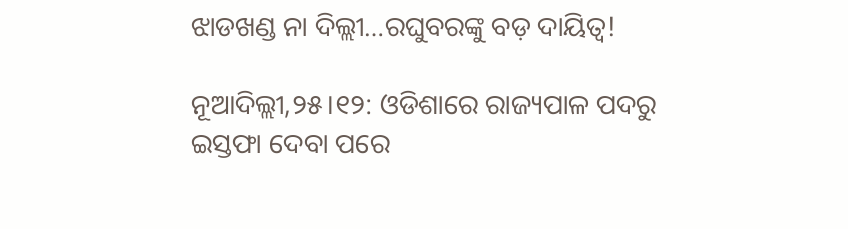ଝାଡଖଣ୍ଡ ନା ଦିଲ୍ଲୀ…ରଘୁବରଙ୍କୁ ବଡ଼ ଦାୟିତ୍ୱ!

ନୂଆଦିଲ୍ଲୀ,୨୫।୧୨: ଓଡିଶାରେ ରାଜ୍ୟପାଳ ପଦରୁ ଇସ୍ତଫା ଦେବା ପରେ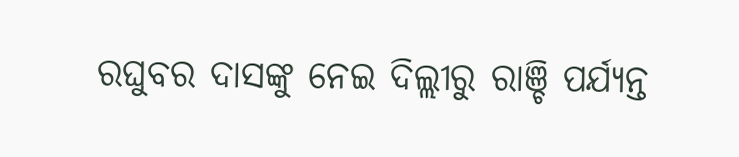ରଘୁବର ଦାସଙ୍କୁ ନେଇ ଦିଲ୍ଲୀରୁ ରାଞ୍ଚି ପର୍ଯ୍ୟନ୍ତ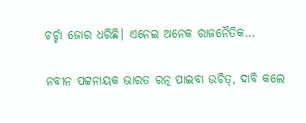ଚର୍ଚ୍ଚା ଜୋର ଧରିଛି। ଏନେଇ ଅନେକ ରାଜନୈତିକ...

ନବୀନ ପଟ୍ଟନାୟକ ଭାରତ ରତ୍ନ ପାଇବା ଉଚିତ୍, ଦାବି କଲେ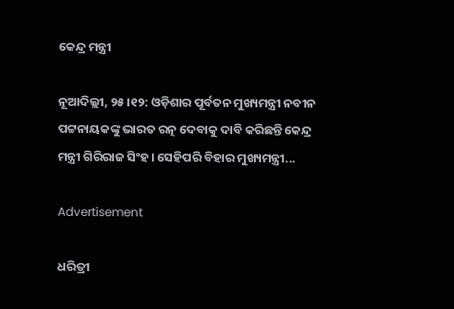କେନ୍ଦ୍ର ମନ୍ତ୍ରୀ

ନୂଆଦିଲ୍ଲୀ, ୨୫।୧୨: ଓଡ଼ିଶାର ପୂର୍ବତନ ମୁଖ୍ୟମନ୍ତ୍ରୀ ନବୀନ ପଟ୍ଟନାୟକଙ୍କୁ ଭାରତ ରତ୍ନ ଦେବାକୁ ଦାବି କରିଛନ୍ତି କେନ୍ଦ୍ର ମନ୍ତ୍ରୀ ଗିରିରାଜ ସିଂହ। ସେହିପରି ବିହାର ମୁଖ୍ୟମନ୍ତ୍ରୀ...

Advertisement

ଧରିତ୍ରୀ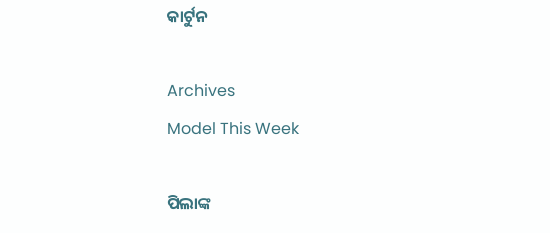କାର୍ଟୁନ

Archives
Model This Week

ପିଲାଙ୍କ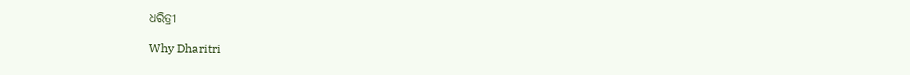ଧରିତ୍ରୀ

Why Dharitri